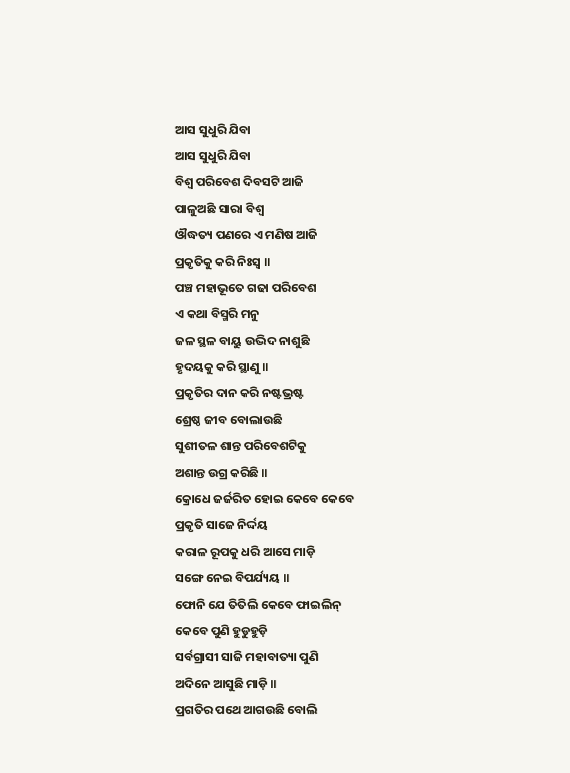ଆସ ସୁଧୁରି ଯିବା
ଆସ ସୁଧୁରି ଯିବା
ବିଶ୍ଵ ପରିବେଶ ଦିବସଟି ଆଜି
ପାଳୁଅଛି ସାରା ବିଶ୍ଵ
ଔଦ୍ଧତ୍ୟ ପଣରେ ଏ ମଣିଷ ଆଜି
ପ୍ରକୃତିକୁ କରି ନିଃସ୍ଵ ॥
ପଞ୍ଚ ମହାଭୂତେ ଗଢା ପରିବେଶ
ଏ କଥା ବିସ୍ମରି ମନୁ
ଜଳ ସ୍ଥଳ ବାୟୁ ଉଦ୍ଭିଦ ନାଶୁଛି
ହୃଦୟକୁ କରି ସ୍ଥାଣୁ ॥
ପ୍ରକୃତିର ଦାନ କରି ନଷ୍ଟଭ୍ରଷ୍ଟ
ଶ୍ରେଷ୍ଠ ଜୀବ ବୋଲାଉଛି
ସୁଶୀତଳ ଶାନ୍ତ ପରିବେଶଟିକୁ
ଅଶାନ୍ତ ଉଗ୍ର କରିଛି ॥
କ୍ରୋଧେ ଜର୍ଜରିତ ହୋଇ କେବେ କେବେ
ପ୍ରକୃତି ସାଜେ ନିର୍ଦ୍ଦୟ
କରାଳ ରୂପକୁ ଧରି ଆସେ ମାଡ଼ି
ସଙ୍ଗେ ନେଇ ବିପର୍ଯ୍ୟୟ ॥
ଫୋନି ଯେ ତିତିଲି କେବେ ଫାଇଲିନ୍
କେବେ ପୁଣି ହୁଡୁହୁଡ଼ି
ସର୍ବଗ୍ରାସୀ ସାଜି ମହାବାତ୍ୟା ପୁଣି
ଅଦିନେ ଆସୁଛି ମାଡ଼ି ॥
ପ୍ରଗତିର ପଥେ ଆଗଉଛି ବୋଲି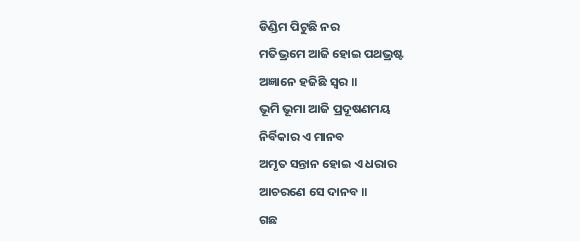ଡିଣ୍ଡିମ ପିଟୁଛି ନର
ମତିଭ୍ରମେ ଆଜି ହୋଇ ପଥଭ୍ରଷ୍ଟ
ଅଜ୍ଞାନେ ହଜିଛି ସ୍ଵର ॥
ଭୂମି ଭୂମା ଆଜି ପ୍ରଦୂଷଣମୟ
ନିର୍ବିକାର ଏ ମାନବ
ଅମୃତ ସନ୍ତାନ ହୋଇ ଏ ଧରାର
ଆଚରଣେ ସେ ଦାନବ ॥
ଗଛ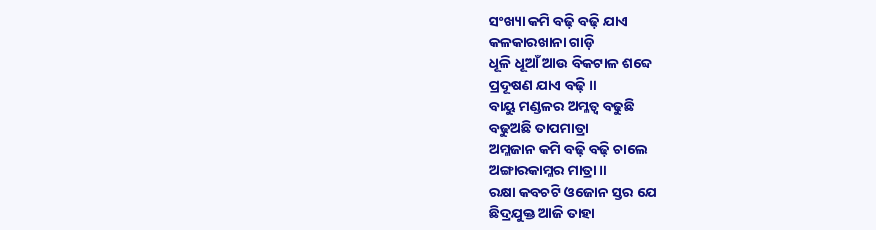ସଂଖ୍ୟା କମି ବଢ଼ି ବଢ଼ି ଯାଏ
କଳକାରଖାନା ଗାଡ଼ି
ଧୂଳି ଧୂଆଁ ଆଉ ବିକଟାଳ ଶବ୍ଦେ
ପ୍ରଦୂଷଣ ଯାଏ ବଢ଼ି ॥
ବାୟୁ ମଣ୍ଡଳର ଅମ୍ଳତ୍ଵ ବଢୁଛି
ବଢୁଅଛି ତାପମାତ୍ରା
ଅମ୍ଳଜାନ କମି ବଢ଼ି ବଢ଼ି ଚାଲେ
ଅଙ୍ଗାରକାମ୍ଳର ମାତ୍ରା ॥
ରକ୍ଷା କବଚଟି ଓଜୋନ ସ୍ତର ଯେ
ଛିଦ୍ରଯୁକ୍ତ ଆଜି ତାହା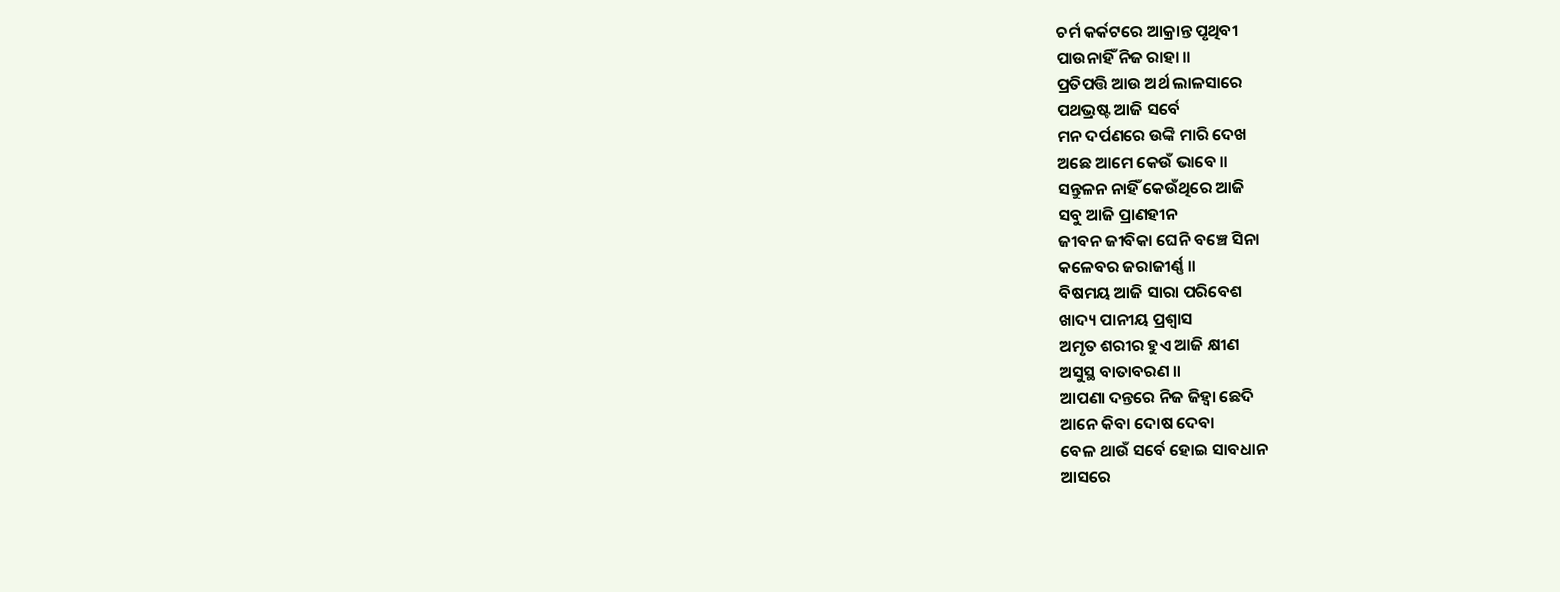ଚର୍ମ କର୍କଟରେ ଆକ୍ରାନ୍ତ ପୃଥିବୀ
ପାଉନାହିଁ ନିଜ ରାହା ॥
ପ୍ରତିପତ୍ତି ଆଉ ଅର୍ଥ ଲାଳସାରେ
ପଥଭ୍ରଷ୍ଟ ଆଜି ସର୍ବେ
ମନ ଦର୍ପଣରେ ଉଙ୍କି ମାରି ଦେଖ
ଅଛେ ଆମେ କେଉଁ ଭାବେ ॥
ସନ୍ତୁଳନ ନାହିଁ କେଉଁଥିରେ ଆଜି
ସବୁ ଆଜି ପ୍ରାଣହୀନ
ଜୀବନ ଜୀବିକା ଘେନି ବଞ୍ଚେ ସିନା
କଳେବର ଜରାଜୀର୍ଣ୍ଣ ॥
ବିଷମୟ ଆଜି ସାରା ପରିବେଶ
ଖାଦ୍ୟ ପାନୀୟ ପ୍ରଶ୍ଵାସ
ଅମୃତ ଶରୀର ହୁଏ ଆଜି କ୍ଷୀଣ
ଅସୁସ୍ଥ ବାତାବରଣ ॥
ଆପଣା ଦନ୍ତରେ ନିଜ ଜିହ୍ଵା ଛେଦି
ଆନେ କିବା ଦୋଷ ଦେବା
ବେଳ ଥାଉଁ ସର୍ବେ ହୋଇ ସାବଧାନ
ଆସରେ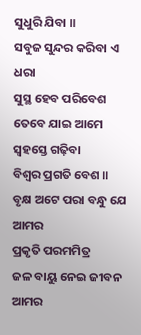ସୁଧୁରି ଯିବା ॥
ସବୁଜ ସୁନ୍ଦର କରିବା ଏ ଧରା
ସୁସ୍ଥ ହେବ ପରିବେଶ
ତେବେ ଯାଇ ଆମେ ସ୍ଵହସ୍ତେ ଗଢ଼ିବା
ବିଶ୍ଵର ପ୍ରଗତି ବେଶ ॥
ବୃକ୍ଷ ଅଟେ ପରା ବନ୍ଧୁ ଯେ ଆମର
ପ୍ରକୃତି ପରମମିତ୍ର
ଜଳ ବାୟୁ ନେଇ ଜୀବନ ଆମର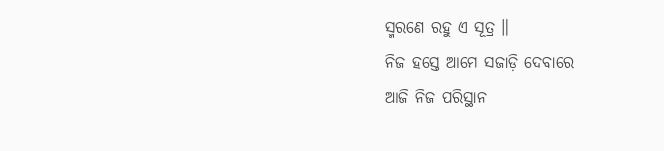ସ୍ମରଣେ ରହୁ ଏ ସୂତ୍ର ॥
ନିଜ ହସ୍ତେ ଆମେ ସଜାଡ଼ି ଦେବାରେ
ଆଜି ନିଜ ପରିସ୍ଥାନ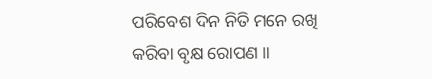ପରିବେଶ ଦିନ ନିତି ମନେ ରଖି
କରିବା ବୃକ୍ଷ ରୋପଣ ॥